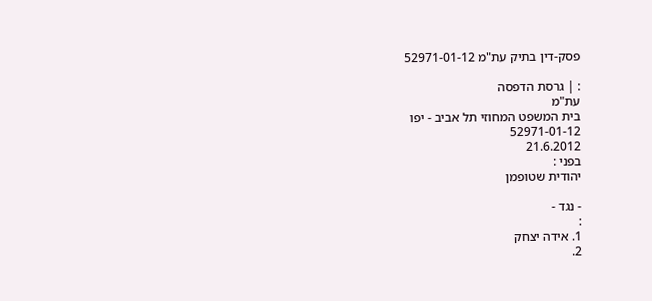פסק-דין בתיק עת"מ 52971-01-12

: | גרסת הדפסה
עת"מ
בית המשפט המחוזי תל אביב - יפו
52971-01-12
21.6.2012
בפני :
יהודית שטופמן

- נגד -
:
1. אידה יצחק
2.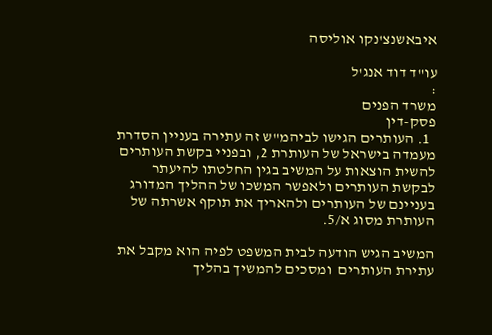איבאשנצ'נקו אוליסה

עו"ד דוד אנג'ל
:
משרד הפנים
פסק-דין
  1. העותרים הגישו לביהמ"ש זה עתירה בעניין הסדרת מעמדה בישראל של העותרת 2, ובפניי בקשת העותרים להשית הוצאות על המשיב בגין החלטתו להיעתר לבקשת העותרים ולאפשר המשכו של ההליך המדורג בעניינם של העותרים ולהאריך את תוקף אשרתה של העותרת מסוג א/5.

המשיב הגיש הודעה לבית המשפט לפיה הוא מקבל את עתירת העותרים  ומסכים להמשיך בהליך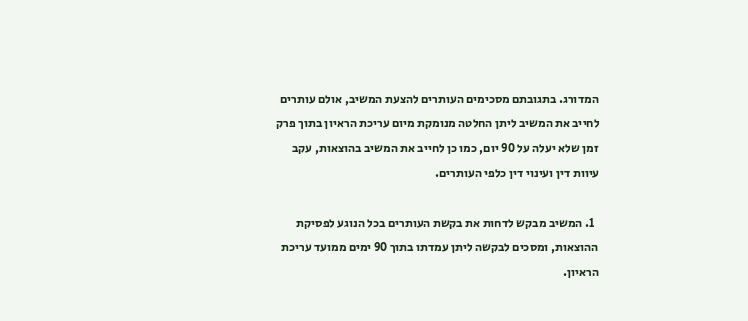המדורג. בתגובתם מסכימים העותרים להצעת המשיב, אולם עותרים לחייב את המשיב ליתן החלטה מנומקת מיום עריכת הראיון בתוך פרק זמן שלא יעלה על 90 יום, כמו כן לחייב את המשיב בהוצאות, עקב עיוות דין ועינוי דין כלפי העותרים.

  1. המשיב מבקש לדחות את בקשת העותרים בכל הנוגע לפסיקת ההוצאות, ומסכים לבקשה ליתן עמדתו בתוך 90 ימים ממועד עריכת הראיון.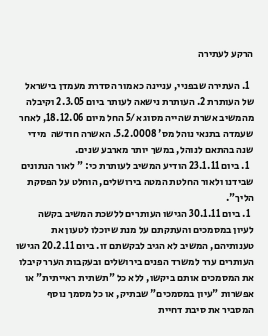הרקע לעתירה

  1. העתירה שבפניי, עניינה כאמור הסדרת מעמדן בישראל של העותרת 2. העותרת נישאה לעותר ביום 2.3.05 וקיבלה מהמשיב אשרת שהייה מסוג א/5 החל מיום 18.12.06, לאחר שעמדה בתנאי נוהל מס' 5.2.0008. האשרה חודשה  מידי שנה בהתאם לנוהל, במשך יותר מארבע שנים.
  1. ביום 23.1.11 הודיע המשיב לעותרת כי: " לאור הנתונים שבידנו ולאור החלטת המטה בירושלים, הוחלט על הפסקת הליך".
  1. ביום 30.1.11 הגישו העותרים ללשכת המשיב בקשה לעיון במסמכים והעתקתם על מנת שיוכלו לטעון את טענותיהם, המשיב לא הגיב לבקשתם זו. ביום 20.2.11 הגישו העותרים ערר למשרד הפנים בירושלים ובעקבות הערר קיבלו את המסמכים אותם ביקשו, ללא כל "תשתית ראייתית" או אפשרות "עיון במסמכים" שבתיק, או כל מסמך נוסף המסביר את סיבת דחיית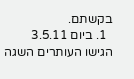בקשתם.
  1. ביום 3.5.11 הגישו העותרים השגה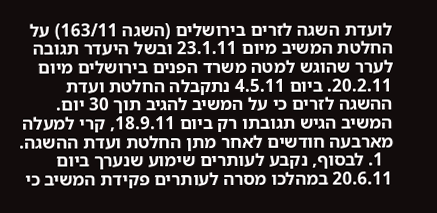לועדת השגה לזרים בירושלים (השגה 163/11) על החלטת המשיב מיום 23.1.11 ובשל היעדר תגובה לערר שהוגש למטה משרד הפנים בירושלים מיום 20.2.11. ביום 4.5.11 נתקבלה החלטת ועדת ההשגה לזרים כי על המשיב להגיב תוך 30 יום. המשיב הגיש תגובתו רק ביום 18.9.11, קרי למעלה מארבעה חודשים לאחר מתן החלטת ועדת ההשגה.
  1. לבסוף, נקבע לעותרים שימוע שנערך ביום 20.6.11 במהלכו מסרה לעותרים פקידת המשיב כי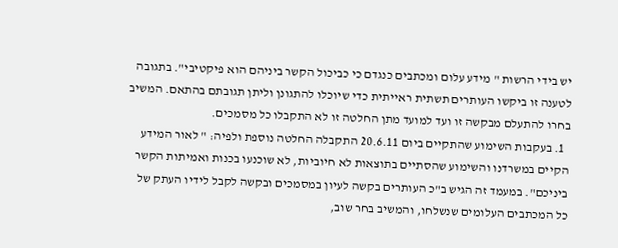יש בידי הרשות " מידע עלום ומכתבים כנגדם כי כביכול הקשר ביניהם הוא פיקטיבי". בתגובה לטענה זו ביקשו העותרים תשתית ראייתית כדי שיוכלו להתגונן וליתן תגובתם בהתאם. המשיב בחרו להתעלם מבקשה זו ועד למועד מתן החלטה זו לא התקבלו כל מסמכים.
  1. בעקבות השימוע שהתקיים ביום 20.6.11 התקבלה החלטה נוספת ולפיה: " לאור המידע הקיים במשרדנו והשימוע שהסתיים בתוצאות לא חיוביות, לא שוכנעו בכנות ואמיתות הקשר ביניכם". במעמד זה הגיש ב"כ העותרים בקשה לעיון במסמכים ובקשה לקבל לידיו העתק של כל המכתבים העלומים שנשלחו, והמשיב בחר שוב,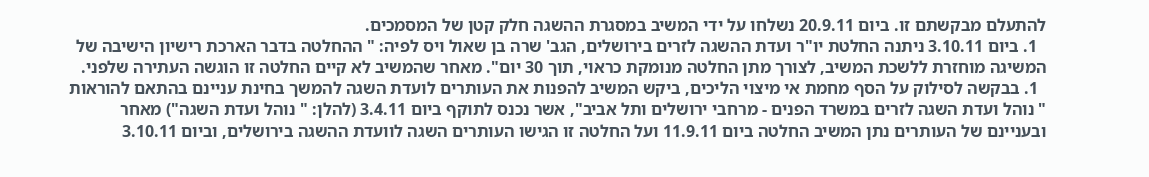להתעלם מבקשתם זו. ביום 20.9.11 נשלחו על ידי המשיב במסגרת ההשגה חלק קטן של המסמכים.
  1. ביום 3.10.11 ניתנה החלטת יו"ר ועדת ההשגה לזרים בירושלים, הגב' שרה בן שאול ויס לפיה: " ההחלטה בדבר הארכת רישיון הישיבה של המשיגה מוחזרת ללשכת המשיב, לצורך מתן החלטה מנומקת כראוי, תוך 30 יום". מאחר שהמשיב לא קיים החלטה זו הוגשה העתירה שלפני.
  1. בבקשה לסילוק על הסף מחמת אי מיצוי הליכים, ביקש המשיב להפנות את העותרים לועדת השגה להמשך בחינת עניינם בהתאם להוראות " נוהל ועדת השגה לזרים במשרד הפנים - מרחבי ירושלים ותל אביב", אשר נכנס לתוקף ביום 3.4.11 (להלן: " נוהל ועדת השגה") מאחר ובעניינם של העותרים נתן המשיב החלטה ביום 11.9.11 ועל החלטה זו הגישו העותרים השגה לוועדת ההשגה בירושלים, וביום 3.10.11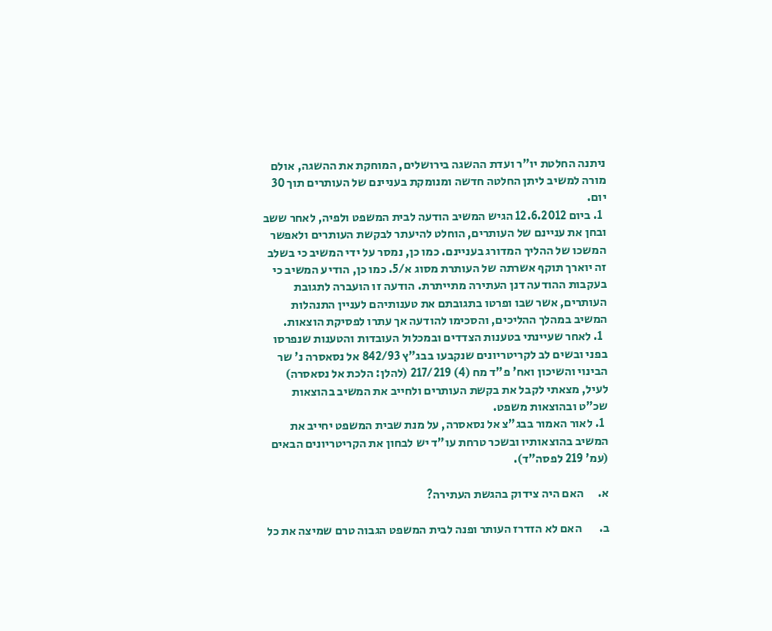ניתנה החלטת יו"ר ועדת ההשגה בירושלים, המוחקת את ההשגה, אולם מורה למשיב ליתן החלטה חדשה ומנומקת בעניינם של העותרים תוך 30 יום.
  1. ביום 12.6.2012 הגיש המשיב הודעה לבית המשפט ולפיה, לאחר ששב ובחן את עניינם של העותרים, הוחלט להיעתר לבקשת העותרים ולאפשר המשכו של ההליך המדורג בעניינם. כמו כן, נמסר על ידי המשיב כי בשלב זה יוארך תוקף אשרתה של העותרת מסוג א/5. כמו כן, הודיע המשיב כי בעקבות ההודעה דנן העתירה מתייתרת. הודעה זו הועברה לתגובת העותרים, אשר שבו ופרטו בתגובתם את טענותיהם לעניין התנהלות המשיב במהלך ההליכים, והסכימו להודעה אך עתרו לפסיקת הוצאות.
  1. לאחר שעיינתי בטענות הצדדים ובמכלול העובדות והטענות שנפרסו בפני ובשים לב לקריטריונים שנקבעו בבג"ץ 842/93 אל נסאסרה נ' שר הבינוי והשיכון ואח' פ"ד מח (4) 217/219 (להלן: הלכת אל נסאסרה) לעיל, מצאתי לקבל את בקשת העותרים ולחייב את המשיב בהוצאות שכ"ט ובהוצאות משפט.
  1. לאור האמור בבג"צ אל נסאסרה, על מנת שבית המשפט יחייב את המשיב בהוצאותיו ובשכר טרחת עו"ד יש לבחון את הקריטריונים הבאים (עמ' 219 לפסה"ד).

א.      האם היה צידוק בהגשת העתירה?

ב.       האם לא הזדרז העותר ופנה לבית המשפט הגבוה טרם שמיצה את כל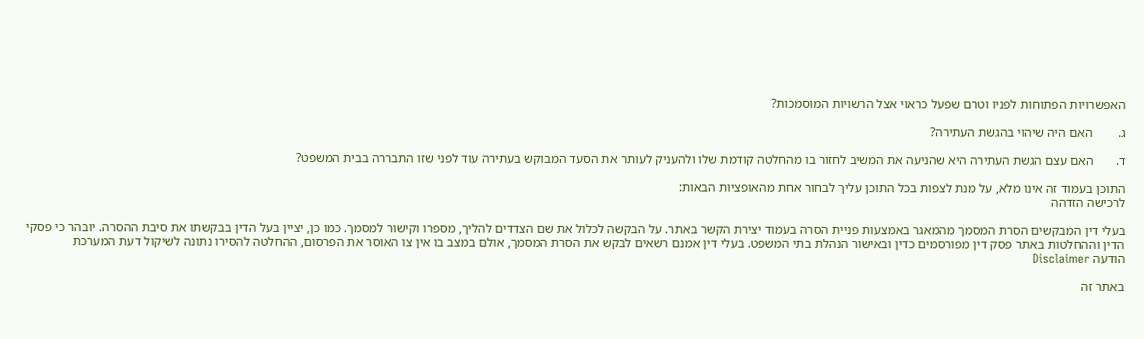האפשרויות הפתוחות לפניו וטרם שפעל כראוי אצל הרשויות המוסמכות?

ג.        האם היה שיהוי בהגשת העתירה?

ד.       האם עצם הגשת העתירה היא שהניעה את המשיב לחזור בו מהחלטה קודמת שלו ולהעניק לעותר את הסעד המבוקש בעתירה עוד לפני שזו התבררה בבית המשפט?

התוכן בעמוד זה אינו מלא, על מנת לצפות בכל התוכן עליך לבחור אחת מהאופציות הבאות:
לרכישה הזדהה

בעלי דין המבקשים הסרת המסמך מהמאגר באמצעות פניית הסרה בעמוד יצירת הקשר באתר. על הבקשה לכלול את שם הצדדים להליך, מספרו וקישור למסמך. כמו כן, יציין בעל הדין בבקשתו את סיבת ההסרה. יובהר כי פסקי הדין וההחלטות באתר פסק דין מפורסמים כדין ובאישור הנהלת בתי המשפט. בעלי דין אמנם רשאים לבקש את הסרת המסמך, אולם במצב בו אין צו האוסר את הפרסום, ההחלטה להסירו נתונה לשיקול דעת המערכת
הודעה Disclaimer

באתר זה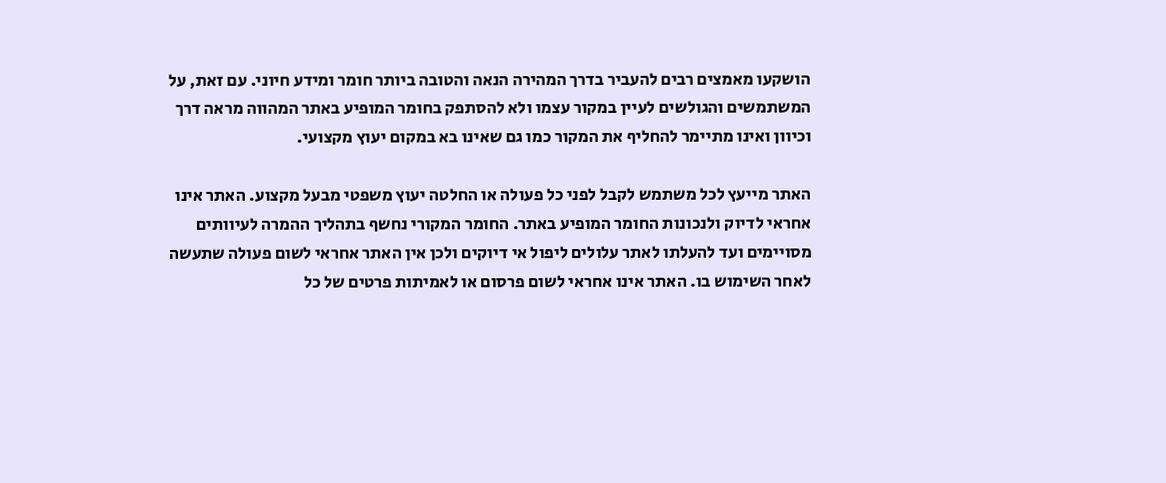הושקעו מאמצים רבים להעביר בדרך המהירה הנאה והטובה ביותר חומר ומידע חיוני. עם זאת, על המשתמשים והגולשים לעיין במקור עצמו ולא להסתפק בחומר המופיע באתר המהווה מראה דרך וכיוון ואינו מתיימר להחליף את המקור כמו גם שאינו בא במקום יעוץ מקצועי.

האתר מייעץ לכל משתמש לקבל לפני כל פעולה או החלטה יעוץ משפטי מבעל מקצוע. האתר אינו אחראי לדיוק ולנכונות החומר המופיע באתר. החומר המקורי נחשף בתהליך ההמרה לעיוותים מסויימים ועד להעלתו לאתר עלולים ליפול אי דיוקים ולכן אין האתר אחראי לשום פעולה שתעשה לאחר השימוש בו. האתר אינו אחראי לשום פרסום או לאמיתות פרטים של כל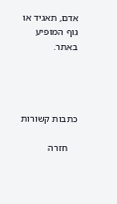אדם, תאגיד או גוף המופיע באתר.




כתבות קשורות

    חזרה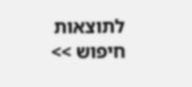לתוצאות חיפוש >>